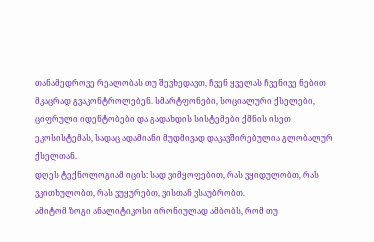თანამედროვე რეალობას თუ შევხედავთ, ჩვენ ყველას ჩვენივე ნებით მკაცრად გვაკონტროლებენ. სმარტფონები, სოციალური ქსელები, ციფრული იდენტობები და გადახდის სისტემები ქმნის ისეთ ეკოსისტემას, სადაც ადამიანი მუდმივად დაკავშირებულია გლობალურ ქსელთან.
დღეს ტექნოლოგიამ იცის: სად ვიმყოფებით, რას ვყიდულობთ, რას ვკითხულობთ, რას ვუყურებთ, ვისთან ვსაუბრობთ.
ამიტომ ზოგი ანალიტიკოსი ირონიულად ამბობს, რომ თუ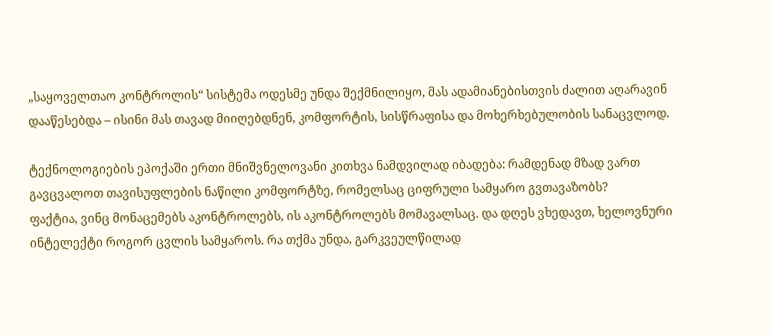„საყოველთაო კონტროლის“ სისტემა ოდესმე უნდა შექმნილიყო, მას ადამიანებისთვის ძალით აღარავინ დააწესებდა – ისინი მას თავად მიიღებდნენ, კომფორტის, სისწრაფისა და მოხერხებულობის სანაცვლოდ.

ტექნოლოგიების ეპოქაში ერთი მნიშვნელოვანი კითხვა ნამდვილად იბადება: რამდენად მზად ვართ გავცვალოთ თავისუფლების ნაწილი კომფორტზე, რომელსაც ციფრული სამყარო გვთავაზობს?
ფაქტია, ვინც მონაცემებს აკონტროლებს, ის აკონტროლებს მომავალსაც. და დღეს ვხედავთ, ხელოვნური ინტელექტი როგორ ცვლის სამყაროს. რა თქმა უნდა, გარკვეულწილად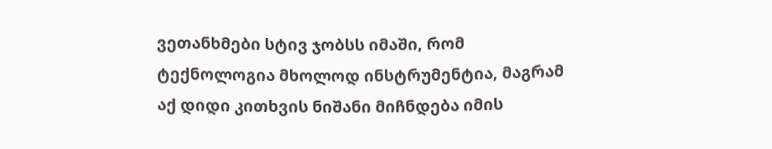ვეთანხმები სტივ ჯობსს იმაში, რომ ტექნოლოგია მხოლოდ ინსტრუმენტია, მაგრამ აქ დიდი კითხვის ნიშანი მიჩნდება იმის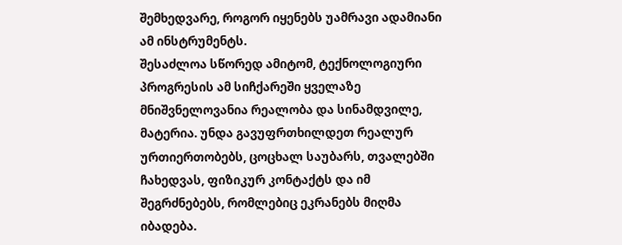შემხედვარე, როგორ იყენებს უამრავი ადამიანი ამ ინსტრუმენტს.
შესაძლოა სწორედ ამიტომ, ტექნოლოგიური პროგრესის ამ სიჩქარეში ყველაზე მნიშვნელოვანია რეალობა და სინამდვილე, მატერია. უნდა გავუფრთხილდეთ რეალურ ურთიერთობებს, ცოცხალ საუბარს, თვალებში ჩახედვას, ფიზიკურ კონტაქტს და იმ შეგრძნებებს, რომლებიც ეკრანებს მიღმა იბადება.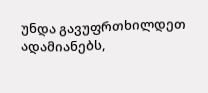უნდა გავუფრთხილდეთ ადამიანებს,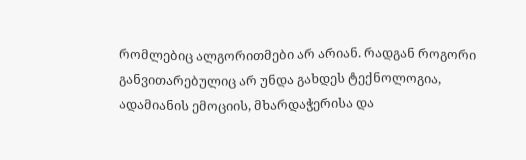რომლებიც ალგორითმები არ არიან. რადგან როგორი განვითარებულიც არ უნდა გახდეს ტექნოლოგია, ადამიანის ემოციის, მხარდაჭერისა და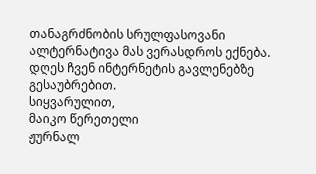თანაგრძნობის სრულფასოვანი ალტერნატივა მას ვერასდროს ექნება.
დღეს ჩვენ ინტერნეტის გავლენებზე გესაუბრებით.
სიყვარულით,
მაიკო წერეთელი
ჟურნალ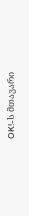OK!-ს მთავარი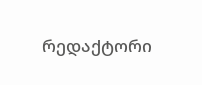რედაქტორი